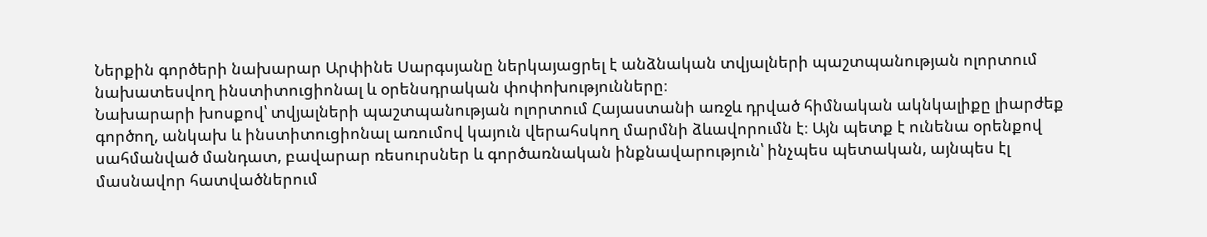Ներքին գործերի նախարար Արփինե Սարգսյանը ներկայացրել է անձնական տվյալների պաշտպանության ոլորտում նախատեսվող ինստիտուցիոնալ և օրենսդրական փոփոխությունները։
Նախարարի խոսքով՝ տվյալների պաշտպանության ոլորտում Հայաստանի առջև դրված հիմնական ակնկալիքը լիարժեք գործող, անկախ և ինստիտուցիոնալ առումով կայուն վերահսկող մարմնի ձևավորումն է։ Այն պետք է ունենա օրենքով սահմանված մանդատ, բավարար ռեսուրսներ և գործառնական ինքնավարություն՝ ինչպես պետական, այնպես էլ մասնավոր հատվածներում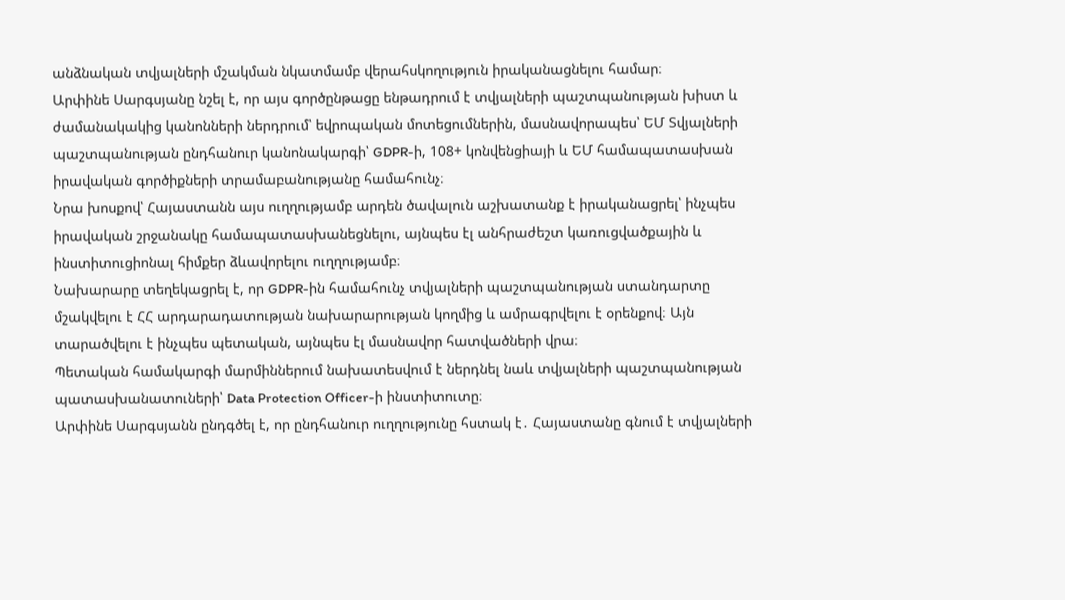անձնական տվյալների մշակման նկատմամբ վերահսկողություն իրականացնելու համար։
Արփինե Սարգսյանը նշել է, որ այս գործընթացը ենթադրում է տվյալների պաշտպանության խիստ և ժամանակակից կանոնների ներդրում՝ եվրոպական մոտեցումներին, մասնավորապես՝ ԵՄ Տվյալների պաշտպանության ընդհանուր կանոնակարգի՝ GDPR-ի, 108+ կոնվենցիայի և ԵՄ համապատասխան իրավական գործիքների տրամաբանությանը համահունչ։
Նրա խոսքով՝ Հայաստանն այս ուղղությամբ արդեն ծավալուն աշխատանք է իրականացրել՝ ինչպես իրավական շրջանակը համապատասխանեցնելու, այնպես էլ անհրաժեշտ կառուցվածքային և ինստիտուցիոնալ հիմքեր ձևավորելու ուղղությամբ։
Նախարարը տեղեկացրել է, որ GDPR-ին համահունչ տվյալների պաշտպանության ստանդարտը մշակվելու է ՀՀ արդարադատության նախարարության կողմից և ամրագրվելու է օրենքով։ Այն տարածվելու է ինչպես պետական, այնպես էլ մասնավոր հատվածների վրա։
Պետական համակարգի մարմիններում նախատեսվում է ներդնել նաև տվյալների պաշտպանության պատասխանատուների՝ Data Protection Officer-ի ինստիտուտը։
Արփինե Սարգսյանն ընդգծել է, որ ընդհանուր ուղղությունը հստակ է․ Հայաստանը գնում է տվյալների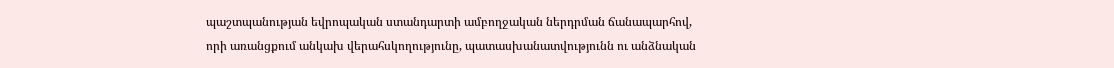պաշտպանության եվրոպական ստանդարտի ամբողջական ներդրման ճանապարհով, որի առանցքում անկախ վերահսկողությունը, պատասխանատվությունն ու անձնական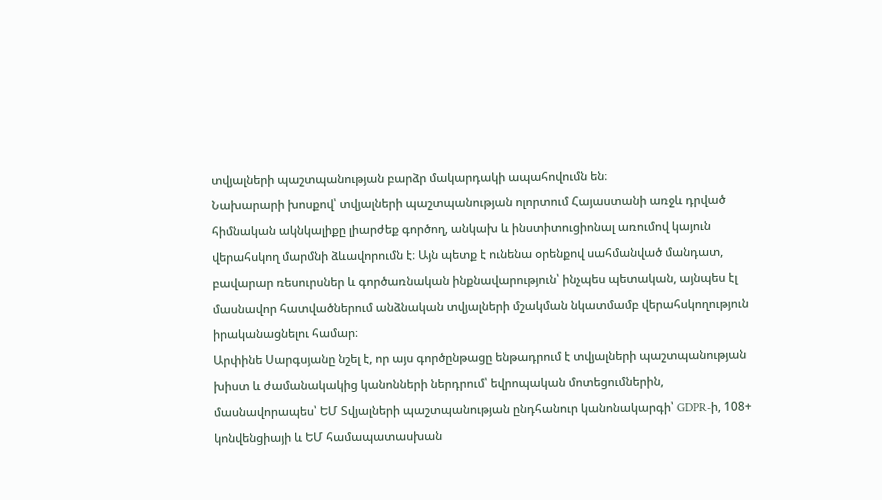տվյալների պաշտպանության բարձր մակարդակի ապահովումն են։
Նախարարի խոսքով՝ տվյալների պաշտպանության ոլորտում Հայաստանի առջև դրված հիմնական ակնկալիքը լիարժեք գործող, անկախ և ինստիտուցիոնալ առումով կայուն վերահսկող մարմնի ձևավորումն է։ Այն պետք է ունենա օրենքով սահմանված մանդատ, բավարար ռեսուրսներ և գործառնական ինքնավարություն՝ ինչպես պետական, այնպես էլ մասնավոր հատվածներում անձնական տվյալների մշակման նկատմամբ վերահսկողություն իրականացնելու համար։
Արփինե Սարգսյանը նշել է, որ այս գործընթացը ենթադրում է տվյալների պաշտպանության խիստ և ժամանակակից կանոնների ներդրում՝ եվրոպական մոտեցումներին, մասնավորապես՝ ԵՄ Տվյալների պաշտպանության ընդհանուր կանոնակարգի՝ GDPR-ի, 108+ կոնվենցիայի և ԵՄ համապատասխան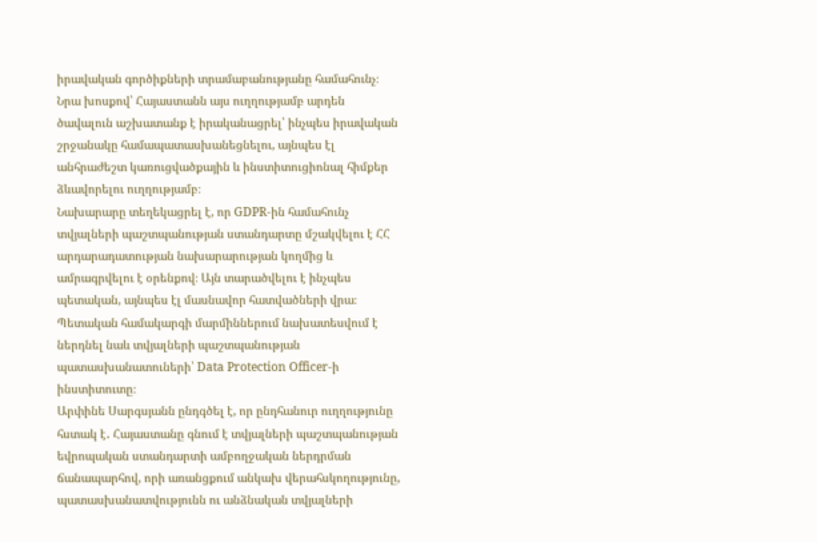իրավական գործիքների տրամաբանությանը համահունչ։
Նրա խոսքով՝ Հայաստանն այս ուղղությամբ արդեն ծավալուն աշխատանք է իրականացրել՝ ինչպես իրավական շրջանակը համապատասխանեցնելու, այնպես էլ անհրաժեշտ կառուցվածքային և ինստիտուցիոնալ հիմքեր ձևավորելու ուղղությամբ։
Նախարարը տեղեկացրել է, որ GDPR-ին համահունչ տվյալների պաշտպանության ստանդարտը մշակվելու է ՀՀ արդարադատության նախարարության կողմից և ամրագրվելու է օրենքով։ Այն տարածվելու է ինչպես պետական, այնպես էլ մասնավոր հատվածների վրա։
Պետական համակարգի մարմիններում նախատեսվում է ներդնել նաև տվյալների պաշտպանության պատասխանատուների՝ Data Protection Officer-ի ինստիտուտը։
Արփինե Սարգսյանն ընդգծել է, որ ընդհանուր ուղղությունը հստակ է․ Հայաստանը գնում է տվյալների պաշտպանության եվրոպական ստանդարտի ամբողջական ներդրման ճանապարհով, որի առանցքում անկախ վերահսկողությունը, պատասխանատվությունն ու անձնական տվյալների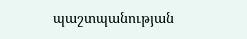պաշտպանության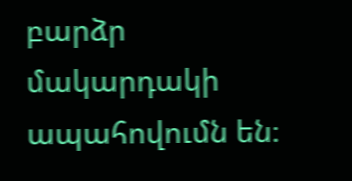բարձր մակարդակի ապահովումն են։